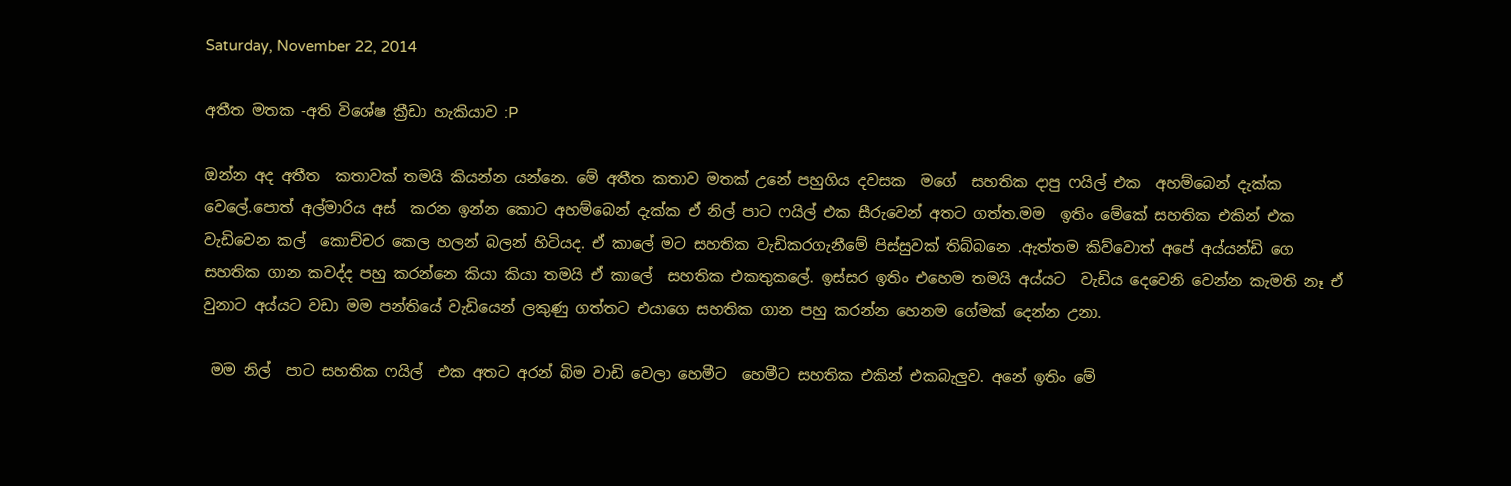Saturday, November 22, 2014

අතීත මතක -අති විශේෂ ක්‍රීඩා හැකියාව :P

ඔන්න අද අතීත  කතාවක් තමයි කියන්න යන්නෙ. මේ අතීත කතාව මතක් උනේ පහුගිය දවසක  මගේ  සහතික දාපු ෆයිල් එක  අහම්බෙන් දැක්ක වෙලේ.පොත් අල්මාරිය අස්  කරන ඉන්න කොට අහම්බෙන් දැක්ක ඒ නිල් පාට ෆයිල් එක සීරුවෙන් අතට ගත්ත.මම  ඉතිං මේකේ සහතික එකින් එක වැඩිවෙන කල්  කොච්චර කෙල හලන් බලන් හිටියද. ඒ කාලේ මට සහතික වැඩිකරගැනීමේ පිස්සුවක් තිබ්බනෙ .ඇත්තම කිව්වොත් අපේ අය්යන්ඩි ගෙ  සහතික ගාන කවද්ද පහු කරන්නෙ කියා කියා තමයි ඒ කාලේ  සහතික එකතුකලේ. ඉස්සර ඉතිං එහෙම තමයි අය්යට  වැඩිය දෙවෙනි වෙන්න කැමති නෑ ඒ වුනාට අය්යට වඩා මම පන්තියේ වැඩියෙන් ලකුණු ගත්තට එයාගෙ සහතික ගාන පහු කරන්න හෙනම ගේමක් දෙන්න උනා.

 මම නිල්  පාට සහතික ෆයිල්  එක අතට අරන් බිම වාඩි වෙලා හෙමීට  හෙමීට සහතික එකින් එකබැලුව. අනේ ඉතිං මේ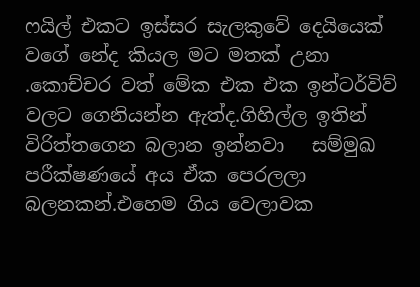ෆයිල් එකට ඉස්සර සැලකුවේ දෙයියෙක්  වගේ නේද කියල මට මතක් උනා .කොච්චර වත් මේක එක එක ඉන්ටර්විව් වලට ගෙනියන්න ඇත්ද.ගිහිල්ල ඉතින් විරිත්තගෙන බලාන ඉන්නවා   සම්මුඛ පරීක්ෂණයේ අය ඒක පෙරලලා බලනකන්.එහෙම ගිය වෙලාවක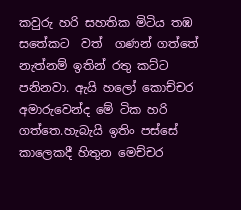කවුරු හරි සහතික මිටිය තඹ සතේකට  වත්  ගණන් ගත්තේ නැත්නම් ඉතින් රතු කට්ට පනිනවා. ඇයි හලෝ කොච්චර අමාරුවෙන්ද මේ ටික හරි ගත්තෙ.හැබැයි ඉතිං පස්සේ කාලෙකදී හිතුන මෙච්චර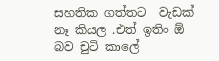සහතික ගත්තට  වැඩක් නෑ කියල .එත් ඉතිං ඕ බව චුටි කාලේ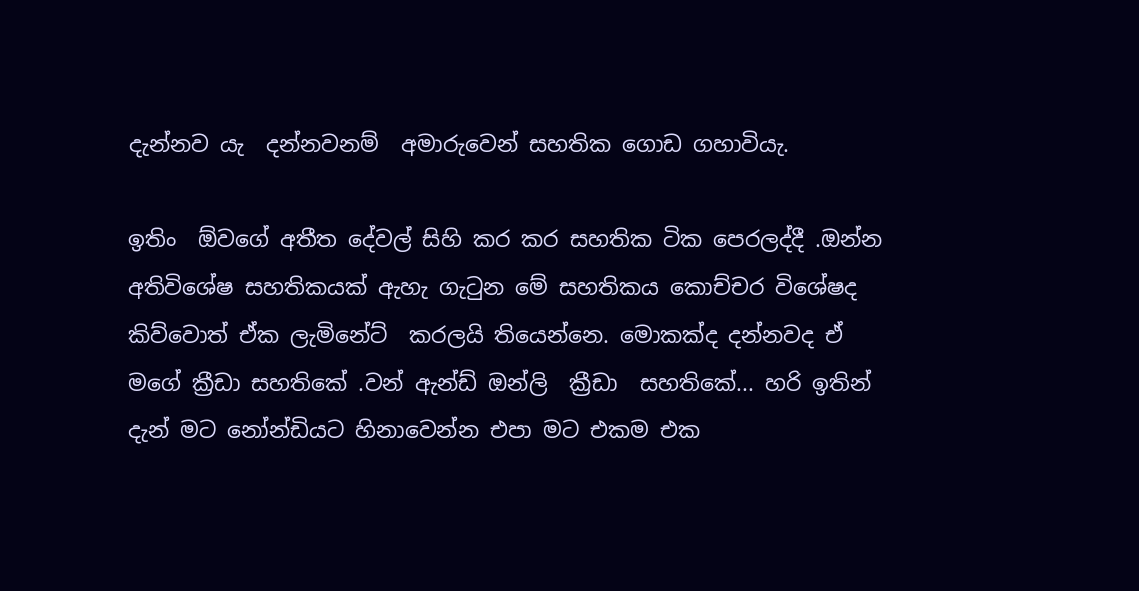දැන්නව යැ  දන්නවනම්  අමාරුවෙන් සහතික ගොඩ ගහාවියැ.

ඉතිං  ඕවගේ අතීත දේවල් සිහි කර කර සහතික ටික පෙරලද්දී .ඔන්න අතිවිශේෂ සහතිකයක් ඇහැ ගැටුන මේ සහතිකය කොච්චර විශේෂද කිව්වොත් ඒක ලැමිනේට්  කරලයි තියෙන්නෙ. මොකක්ද දන්නවද ඒ  මගේ ක්‍රීඩා සහතිකේ .වන් ඇන්ඩ් ඔන්ලි  ක්‍රීඩා  සහතිකේ... හරි ඉතින් දැන් මට නෝන්ඩියට හිනාවෙන්න එපා මට එකම එක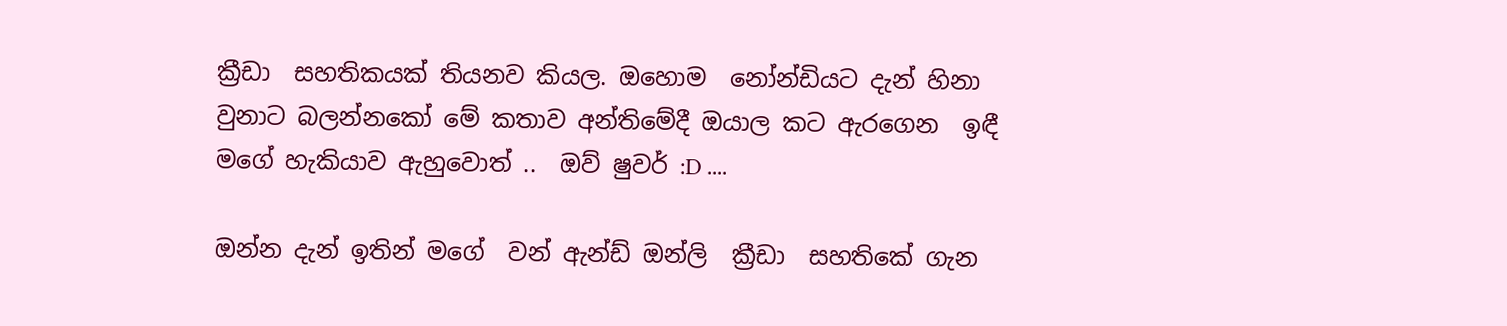ක්‍රීඩා  සහතිකයක් තියනව කියල. ඔහොම  නෝන්ඩියට දැන් හිනා වුනාට බලන්නකෝ මේ කතාව අන්තිමේදී ඔයාල කට ඇරගෙන  ඉඳී මගේ හැකියාව ඇහුවොත් ..  ඔව් ෂුවර් :D ....

ඔන්න දැන් ඉතින් මගේ  වන් ඇන්ඩ් ඔන්ලි  ක්‍රීඩා  සහතිකේ ගැන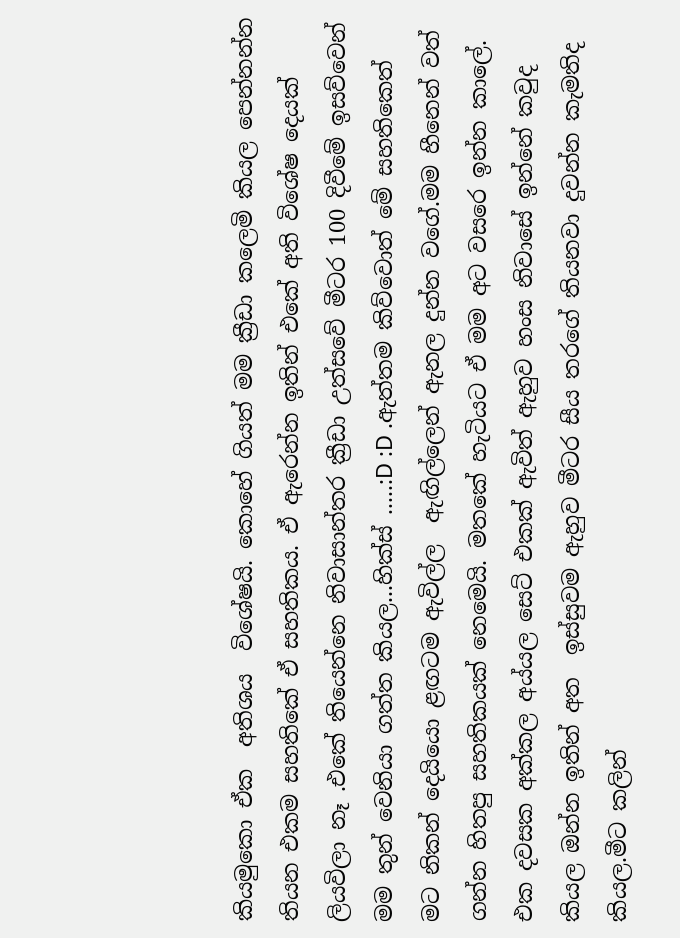කියමුකො ඒක  අතිශය  විශේෂයි. කොහේ ගියත් මම ක්‍රීඩා කලෙමි කියල පෙන්නන්න තියන එකම සහතිකේ ඒ සහතිකය. ඒ ඇරෙන්න ඉතින් එකේ අති විශේෂ දෙයක් ලියවිලා නෑ .එකේ තියෙන්නෙ නිවාසාන්තර ක්‍රීඩා උත්සවේ මීටර 100 දිවීමේ ඉසව්වෙන් මම තුන් වෙනියා ගත්ත කියල...හික්ස් .....:D :D .ඇත්තම කිව්වොත් මේ සහතිකෙත්  මට නිකන් දෙයියො ළඟටම ඇවිල්ල  ඇඟිල්ලෙන් ඇනල දුන්න වගේ.මම හීනෙන් වත් ගන්න හිතපු සහතිකයක් නෙමෙයි. මතකේ හැටියට ඒ මම අට වසරෙ ඉන්න කාලේ. එක දවසක අක්කල අය්යල සෙට් එකක් ඇවිත් ඇහුව හංස නිවාසේ ඉන්නේ කවුද කියල ඔන්න ඉතින් අත  ඉස්සුවම ඇහුව මීටර සීය තරගේ තියනවා දුවන්න කැමතිද කියල.මීට කලින්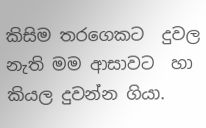කිසිම තරගෙකට  දුවල නැති මම ආසාවට  හා කියල දුවන්න ගියා.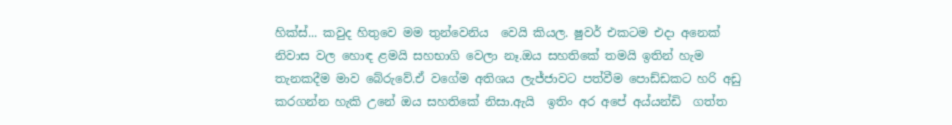හික්ස්... කවුද හිතුවෙ මම තුන්වෙනිය  වෙයි කියල. ෂුවර් එකටම එදා අනෙක් නිවාස වල හොඳ ළමයි සහභාගි වෙලා නෑ.ඔය සහතිකේ තමයි ඉතින් හැම තැනකදීම මාව බේරුවේ.ඒ වගේම අතිශය ලැජ්ජාවට පත්වීම පොඩ්ඩකට හරි අඩු කරගන්න හැකි උනේ ඔය සහතිකේ නිසා.ඇයි  ඉතිං අර අපේ අය්යන්ඩි  ගත්ත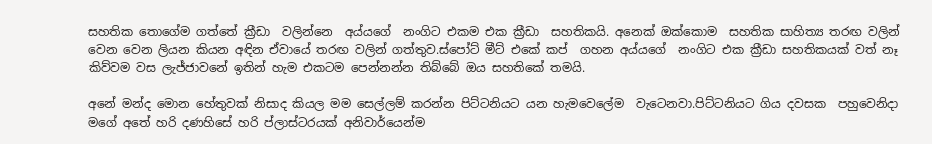සහතික තොගේම ගත්තේ ක්‍රීඩා  වලින්නෙ  අය්යගේ  නංගිට එකම එක ක්‍රීඩා  සහතිකයි. අනෙක් ඔක්කොම  සහතික සාහිත්‍ය තරඟ වලින්  වෙන වෙන ලියන කියන අඳින ඒවායේ තරඟ වලින් ගත්තුව.ස්පෝට් මීට් එකේ කප්  ගහන අය්යගේ  නංගිට එක ක්‍රීඩා සහතිකයක් වත් නෑ කිව්වම වස ලැජ්ජාවනේ ඉතින් හැම එකටම පෙන්නන්න තිබ්බේ ඔය සහතිකේ තමයි.

අනේ මන්ද මොන හේතුවක් නිසාද කියල මම සෙල්ලම් කරන්න පිට්ටනියට යන හැමවෙලේම  වැටෙනවා.පිට්ටනියට ගිය දවසක  පහුවෙනිදා මගේ අතේ හරි දණහිසේ හරි ප්ලාස්ටරයක් අනිවාර්යෙන්ම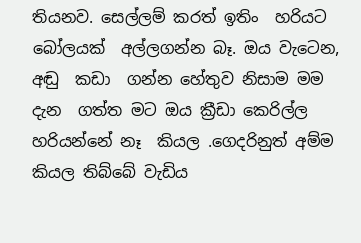තියනව. සෙල්ලම් කරත් ඉතිං  හරියට බෝලයක්  අල්ලගන්න බෑ. ඔය වැටෙන, අඬු  කඩා  ගන්න හේතුව නිසාම මම දැන  ගත්ත මට ඔය ක්‍රීඩා කෙරිල්ල හරියන්නේ නෑ  කියල .ගෙදරිනුත් අම්ම කියල තිබ්බේ වැඩිය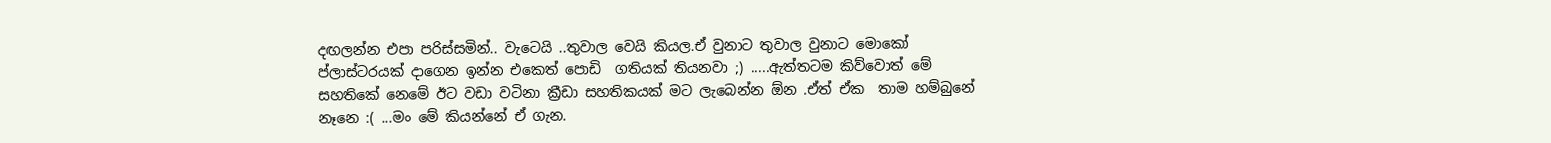දඟලන්න එපා පරිස්සමින්.. වැටෙයි ..තුවාල වෙයි කියල.ඒ වුනාට තුවාල වුනාට මොකෝ ප්ලාස්ටරයක් දාගෙන ඉන්න එකෙත් පොඩි  ගතියක් තියනවා ;) .....ඇත්තටම කිව්වොත් මේ සහතිකේ නෙමේ ඊට වඩා වටිනා ක්‍රීඩා සහතිකයක් මට ලැබෙන්න ඕන .ඒත් ඒක  තාම හම්බුනේ නෑනෙ :( ...මං මේ කියන්නේ ඒ ගැන.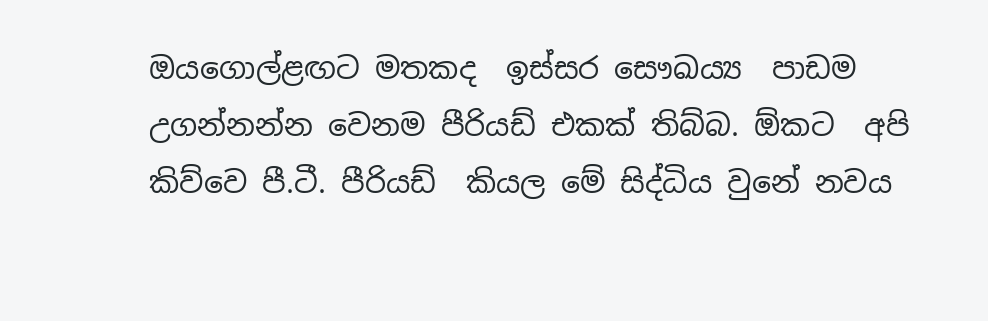ඔයගොල්ළඟට මතකද  ඉස්සර සෞඛය්‍ය  පාඩම  උගන්නන්න වෙනම පීරියඩ් එකක් තිබ්බ. ඕකට  අපි කිව්වෙ පී.ටී. පීරියඩ්  කියල මේ සිද්ධිය වුනේ නවය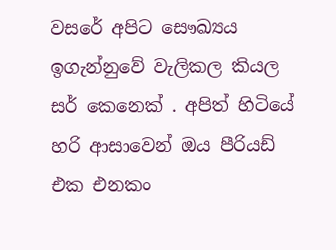වසරේ අපිට සෞඛ්‍යය ඉගැන්නුවේ වැලිකල කියල සර් කෙනෙක් . අපිත් හිටියේ හරි ආසාවෙන් ඔය පීරියඩ් එක එනකං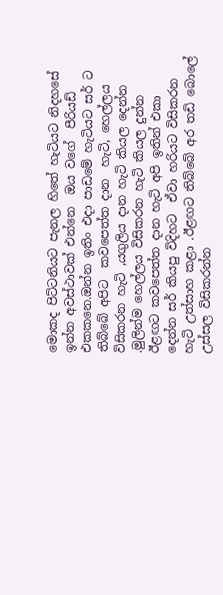මොකද පිට්ටනියට පැනල හිතේ හැටියට නිදහසේ ඉන්න අවස්ථාවක් එන්නෙ  ඔය වගේ  පීරියඩ් එකකනෙ.ඔන්න ඉතිං එදා පාඩමේ හැටියට සර් ට තිබ්බේ අපිට  කවපෙත්ත දාන  හැටි, හෙල්ලය විසිකරන හැටි ,යගුලිය දාන හැටි කියල දෙන්න .මුලින්ම හෙල්ලය විසිකරන හැටි කියල දුන්න ඊළඟට කවපෙත්ත දාන හැටි අපි ඉතින් එකා  දෙන්න සර් කියපු විදිහට  ඒවා හරියට විසිකරන හැටි උත්සාහ කළා .ඊළඟට තිබ්බේ අර තඩි බොලේ උස්සල විසිකරන්න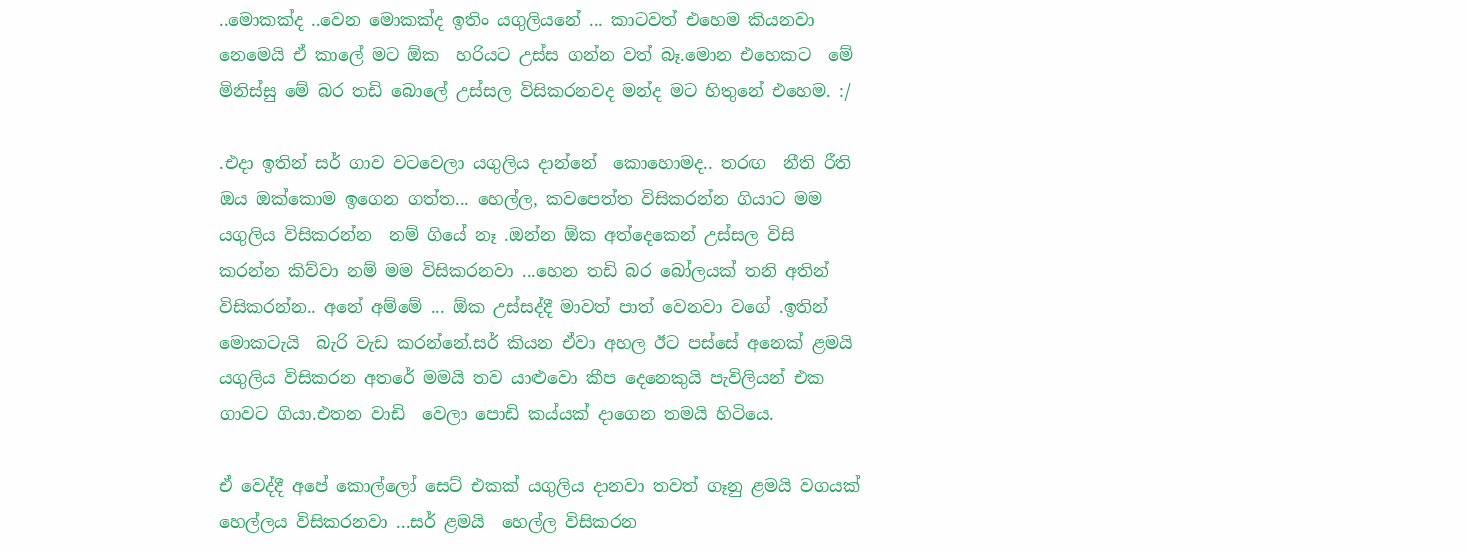..මොකක්ද ..වෙන මොකක්ද ඉතිං යගුලියනේ ... කාටවත් එහෙම කියනවා නෙමෙයි ඒ කාලේ මට ඕක  හරියට උස්ස ගන්න වත් බෑ.මොන එහෙකට  මේ මිනිස්සු මේ බර තඩි බොලේ උස්සල විසිකරනවද මන්ද මට හිතුනේ එහෙම. :/

.එදා ඉතින් සර් ගාව වටවෙලා යගුලිය දාන්නේ  කොහොමද.. තරඟ  නීති රීති  ඔය ඔක්කොම ඉගෙන ගත්ත... හෙල්ල, කවපෙත්ත විසිකරන්න ගියාට මම යගුලිය විසිකරන්න  නම් ගියේ නෑ .ඔන්න ඕක අත්දෙකෙන් උස්සල විසි කරන්න කිව්වා නම් මම විසිකරනවා ...හෙන තඩි බර බෝලයක් තනි අතින් විසිකරන්න.. අනේ අම්මේ ... ඕක උස්සද්දී මාවත් පාත් වෙනවා වගේ .ඉතින් මොකටැයි  බැරි වැඩ කරන්නේ.සර් කියන ඒවා අහල ඊට පස්සේ අනෙක් ළමයි යගුලිය විසිකරන අතරේ මමයි තව යාළුවො කීප දෙනෙකුයි පැවිලියන් එක  ගාවට ගියා.එතන වාඩි  වෙලා පොඩි කය්යක් දාගෙන තමයි හිටියෙ.

ඒ වෙද්දී අපේ කොල්ලෝ සෙට් එකක් යගුලිය දානවා තවත් ගෑනු ළමයි වගයක් හෙල්ලය විසිකරනවා ...සර් ළමයි  හෙල්ල විසිකරන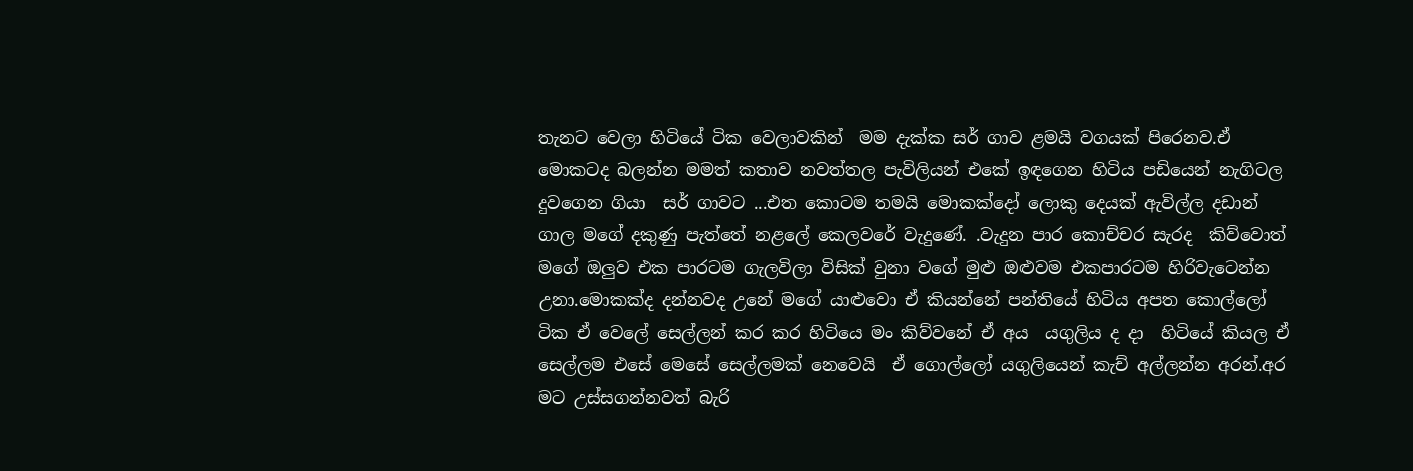තැනට වෙලා හිටියේ ටික වෙලාවකින්  මම දැක්ක සර් ගාව ළමයි වගයක් පිරෙනව.ඒ මොකටද බලන්න මමත් කතාව නවත්තල පැවිලියන් එකේ ඉඳගෙන හිටිය පඩියෙන් නැගිටල දුවගෙන ගියා  සර් ගාවට ...එත කොටම තමයි මොකක්දෝ ලොකු දෙයක් ඇවිල්ල දඩාන් ගාල මගේ දකුණු පැත්තේ නළලේ කෙලවරේ වැදුණේ. .වැදුන පාර කොච්චර සැරද  කිව්වොත් මගේ ඔලුව එක පාරටම ගැලවිලා විසික් වුනා වගේ මුළු ඔළුවම එකපාරටම හිරිවැටෙන්න උනා.මොකක්ද දන්නවද උනේ මගේ යාළුවො ඒ කියන්නේ පන්තියේ හිටිය අපත කොල්ලෝ ටික ඒ වෙලේ සෙල්ලන් කර කර හිටියෙ මං කිව්වනේ ඒ අය  යගුලිය ද දා  හිටියේ කියල ඒ සෙල්ලම එසේ මෙසේ සෙල්ලමක් නෙවෙයි  ඒ ගොල්ලෝ යගුලියෙන් කැච් අල්ලන්න අරන්.අර මට උස්සගන්නවත් බැරි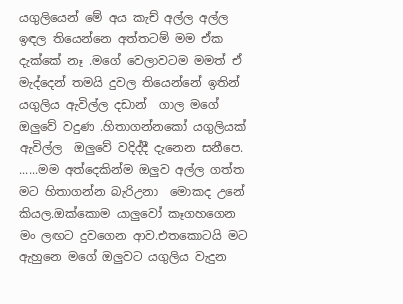යගුලියෙන් මේ අය කැච් අල්ල අල්ල ඉඳල තියෙන්නෙ අත්තටම් මම ඒක දැක්කේ නෑ .මගේ වෙලාවටම මමත් ඒ මැද්දෙන් තමයි දුවල තියෙන්නේ ඉතින් යගුලිය ඇවිල්ල දඩාන්  ගාල මගේ ඔලුවේ වදුණ .හිතාගන්නකෝ යගුලියක්  ඇවිල්ල  ඔලුවේ වදිද්දී දැනෙන සනීපෙ. ......මම අත්දෙකින්ම ඔලුව අල්ල ගත්ත මට හිතාගන්න බැරිඋනා  මොකද උනේ කියල.ඔක්කොම යාලුවෝ කෑගහගෙන මං ලඟට දුවගෙන ආව.එතකොටයි මට ඇහුනෙ මගේ ඔලුවට යගුලිය වැදුන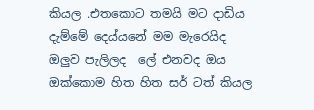කියල .එතකොට තමයි මට දාඩිය දැම්මේ දෙය්යනේ මම මැරෙයිද ඔලුව පැලිලද  ලේ එනවද ඔය ඔක්කොම හිත හිත සර් ටත් කියල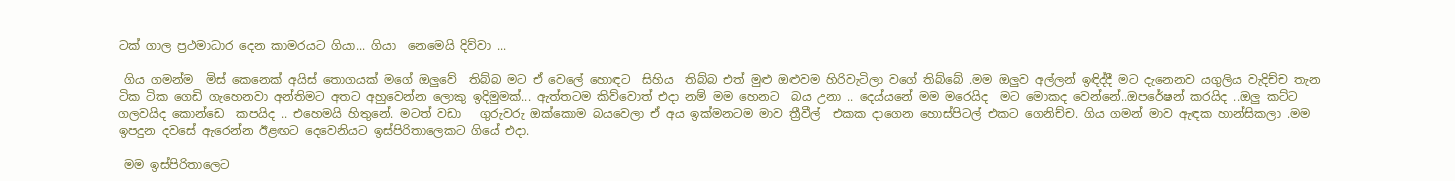ටක් ගාල ප්‍රථමාධාර දෙන කාමරයට ගියා... ගියා  නෙමෙයි දිව්වා ...

 ගිය ගමන්ම  මිස් කෙනෙක් අයිස් තොගයක් මගේ ඔලුවේ  තිබ්බ මට ඒ වෙලේ හොඳට  සිහිය  තිබ්බ එත් මුළු ඔළුවම හිරිවැටිලා වගේ තිබ්බේ .මම ඔලුව අල්ලන් ඉඳිද්දී මට දැනෙනව යගුලිය වැදිච්ච තැන ටික ටික ගෙඩි ගැහෙනවා අන්තිමට අතට අහුවෙන්න ලොකු ඉදිමුමක්... ඇත්තටම කිව්වොත් එදා නම් මම හෙනට  බය උනා .. දෙය්යනේ මම මරෙයිද  මට මොකද වෙන්නේ..ඔපරේෂන් කරයිද ..ඔලු කට්ට ගලවයිද කොන්ඩෙ  කපයිද .. එහෙමයි හිතුනේ. මටත් වඩා   ගුරුවරු ඔක්කොම බයවෙලා ඒ අය ඉක්මනටම මාව ත්‍රීවීල්  එකක දාගෙන හොස්පිටල් එකට ගෙනිච්ච. ගිය ගමන් මාව ඇඳක හාන්සිකලා .මම ඉපදුන දවසේ ඇරෙන්න ඊළඟට දෙවෙනියට ඉස්පිරිතාලෙකට ගියේ එදා.

 මම ඉස්පිරිතාලෙට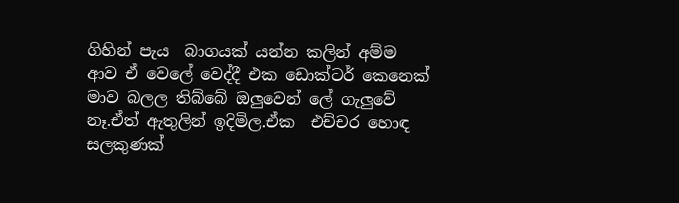ගිහින් පැය  බාගයක් යන්න කලින් අම්ම ආව ඒ වෙලේ වෙද්දී එක ඩොක්ටර් කෙනෙක් මාව බලල තිබ්බේ ඔලුවෙන් ලේ ගැලුවේ නෑ.ඒත් ඇතුලින් ඉදිමිල.ඒක  එච්චර හොඳ  සලකුණක්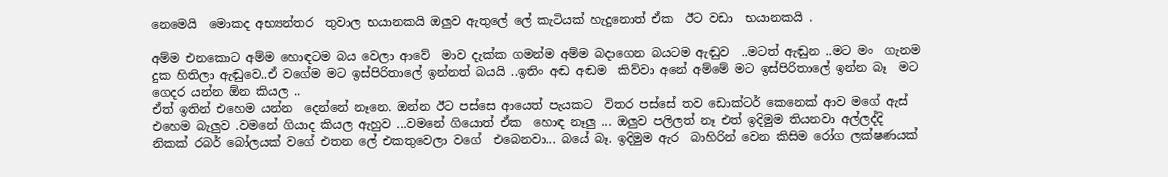නෙමෙයි  මොකද අභ්‍යන්තර  තුවාල භයානකයි ඔලුව ඇතුලේ ලේ කැටියක් හැදුනොත් ඒක  ඊට වඩා  භයානකයි .

අම්ම එනකොට අම්ම හොඳටම බය වෙලා ආවේ  මාව දැක්ක ගමන්ම අම්ම බදාගෙන බයටම ඇඬුව  ..මටත් ඇඬුන ..මට මං  ගැනම දුක හිතිලා ඇඬුවෙ..ඒ වගේම මට ඉස්පිරිතාලේ ඉන්නත් බයයි ..ඉතිං අඬ අඬම  කිව්වා අනේ අම්මේ මට ඉස්පිරිතාලේ ඉන්න බෑ  මට ගෙදර යන්න ඕන කියල ..
ඒත් ඉතින් එහෙම යන්න  දෙන්නේ නෑනෙ. ඔන්න ඊට පස්සෙ ආයෙත් පැයකට  විතර පස්සේ තව ඩොක්ටර් කෙනෙක් ආව මගේ ඇස් එහෙම බැලුව .වමනේ ගියාද කියල ඇහුව ...වමනේ ගියොත් ඒක  හොඳ නෑලු ... ඔලුව පලිලත් නෑ එත් ඉදිමුම තියනවා අල්ලද්දි  නිකක් රබර් බෝලයක් වගේ එතන ලේ එකතුවෙලා වගේ  එබෙනවා... බයේ බෑ. ඉදිමුම ඇර  බාහිරින් වෙන කිසිම රෝග ලක්ෂණයක්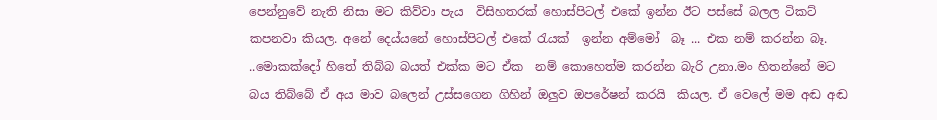පෙන්නුවේ නැති නිසා මට කිව්වා පැය  විසිහතරක් හොස්පිටල් එකේ ඉන්න ඊට පස්සේ බලල ටිකට්  කපනවා කියල. අනේ දෙය්යනේ හොස්පිටල් එකේ රැයක්  ඉන්න අම්මෝ  බෑ ... එක නම් කරන්න බෑ. ..මොකක්දෝ හිතේ තිබ්බ බයත් එක්ක මට ඒක  නම් කොහෙත්ම කරන්න බැරි උනා.මං හිතන්නේ මට බය තිබ්බේ ඒ අය මාව බලෙන් උස්සගෙන ගිහින් ඔලුව ඔපරේෂන් කරයි  කියල. ඒ වෙලේ මම අඬ අඬ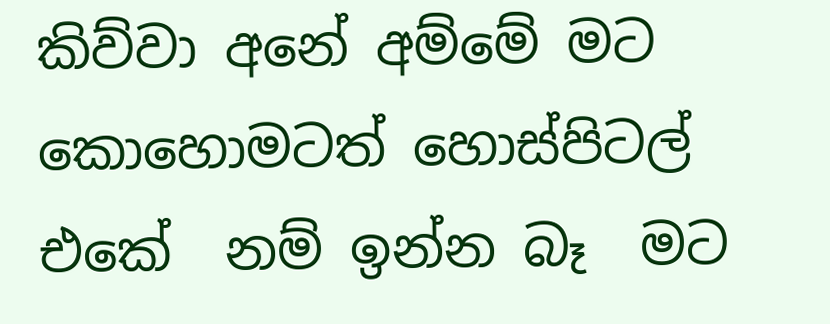කිව්වා අනේ අම්මේ මට කොහොමටත් හොස්පිටල් එකේ  නම් ඉන්න බෑ  මට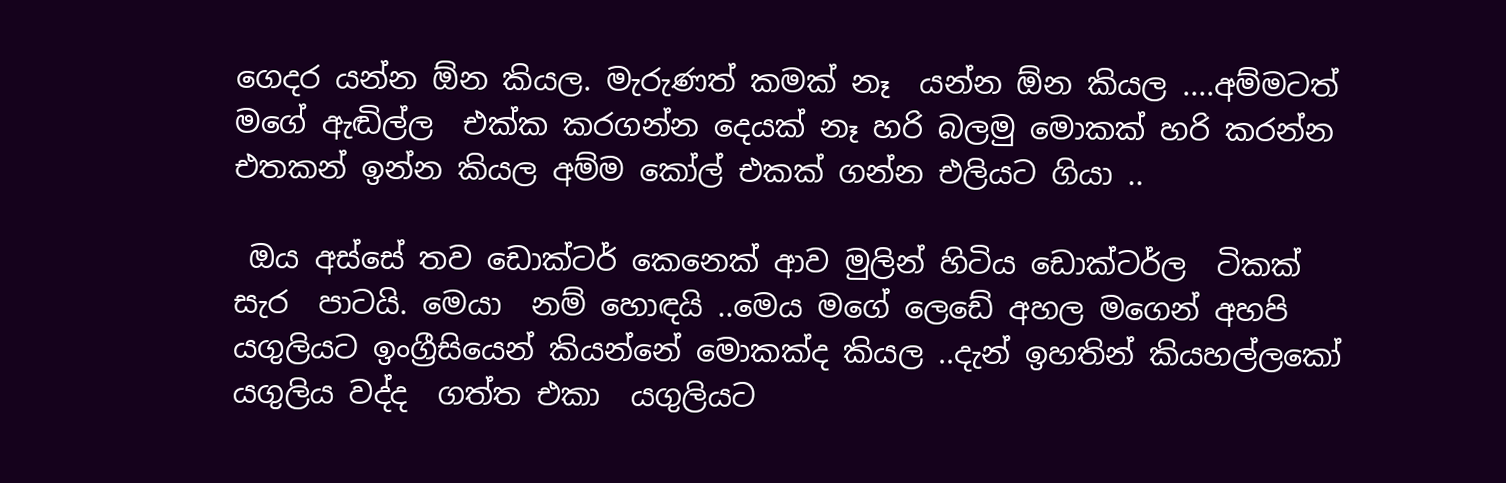ගෙදර යන්න ඕන කියල. මැරුණත් කමක් නෑ  යන්න ඕන කියල ....අම්මටත් මගේ ඇඬිල්ල  එක්ක කරගන්න දෙයක් නෑ හරි බලමු මොකක් හරි කරන්න එතකන් ඉන්න කියල අම්ම කෝල් එකක් ගන්න එලියට ගියා ..

 ඔය අස්සේ තව ඩොක්ටර් කෙනෙක් ආව මුලින් හිටිය ඩොක්ටර්ල  ටිකක් සැර  පාටයි. මෙයා  නම් හොඳයි ..මෙය මගේ ලෙඩේ අහල මගෙන් අහපි  යගුලියට ඉංග්‍රීසියෙන් කියන්නේ මොකක්ද කියල ..දැන් ඉහතින් කියහල්ලකෝ යගුලිය වද්ද  ගත්ත එකා  යගුලියට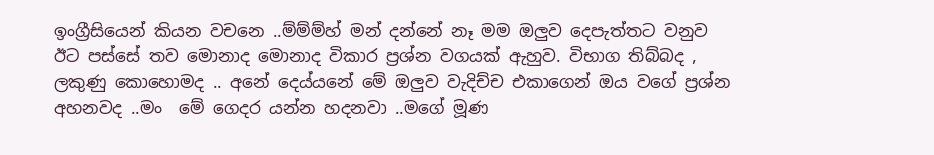ඉංග්‍රීසියෙන් කියන වචනෙ ..ම්ම්ම්හ් මන් දන්නේ නෑ මම ඔලුව දෙපැත්තට වනුව ඊට පස්සේ තව මොනාද මොනාද විකාර ප්‍රශ්න වගයක් ඇහුව. විභාග තිබ්බද , ලකුණු කොහොමද .. අනේ දෙය්යනේ මේ ඔලුව වැදිච්ච එකාගෙන් ඔය වගේ ප්‍රශ්න අහනවද ..මං  මේ ගෙදර යන්න හදනවා ..මගේ මූණ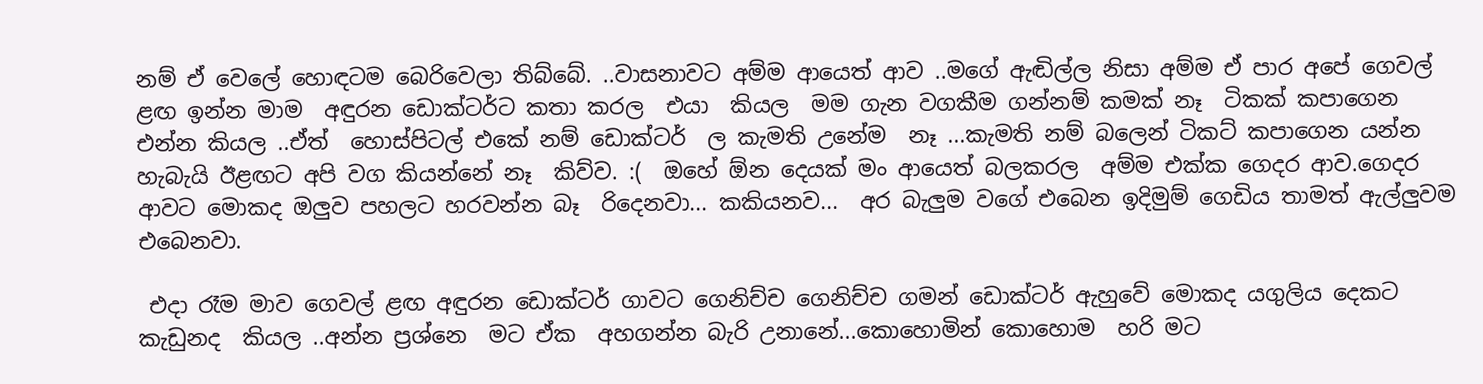නම් ඒ වෙලේ හොඳටම බෙරිවෙලා තිබ්බේ. ..වාසනාවට අම්ම ආයෙත් ආව ..මගේ ඇඬිල්ල නිසා අම්ම ඒ පාර අපේ ගෙවල් ළඟ ඉන්න මාම  අඳුරන ඩොක්ටර්ට කතා කරල  එයා  කියල  මම ගැන වගකීම ගන්නම් කමක් නෑ  ටිකක් කපාගෙන එන්න කියල ..ඒත්  හොස්පිටල් එකේ නම් ඩොක්ටර්  ල කැමති උනේම  නෑ ...කැමති නම් බලෙන් ටිකට් කපාගෙන යන්න හැබැයි ඊළඟට අපි වග කියන්නේ නෑ  කිව්ව. :(  ඔහේ ඕන දෙයක් මං ආයෙත් බලකරල  අම්ම එක්ක ගෙදර ආව.ගෙදර ආවට මොකද ඔලුව පහලට හරවන්න බෑ  රිදෙනවා... කකියනව...  අර බැලුම වගේ එබෙන ඉදිමුම් ගෙඩිය තාමත් ඇල්ලුවම එබෙනවා.

 එදා රෑම මාව ගෙවල් ළඟ අඳුරන ඩොක්ටර් ගාවට ගෙනිච්ච ගෙනිච්ච ගමන් ඩොක්ටර් ඇහුවේ මොකද යගුලිය දෙකට කැඩුනද  කියල ..අන්න ප්‍රශ්නෙ  මට ඒක  අහගන්න බැරි උනානේ...කොහොමින් කොහොම  හරි මට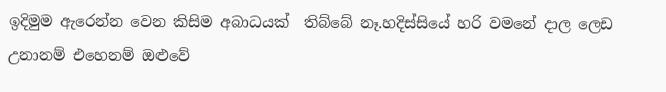ඉදිමුම ඇරෙන්න වෙන කිසිම අබාධයක්  තිබ්බේ නෑ.හදිස්සියේ හරි වමනේ දාල ලෙඩ උනානම් එහෙනම් ඔළුවේ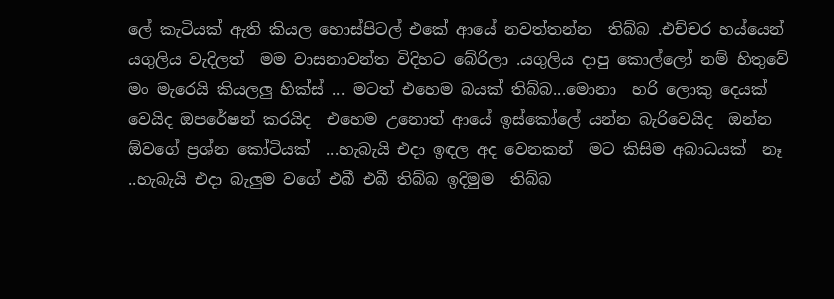ලේ කැටියක් ඇති කියල හොස්පිටල් එකේ ආයේ නවත්තන්න  තිබ්බ .එච්චර හය්යෙන් යගුලිය වැදිලත්  මම වාසනාවන්ත විදිහට බේරිලා .යගුලිය දාපු කොල්ලෝ නම් හිතුවේ මං මැරෙයි කියලලු හික්ස් ... මටත් එහෙම බයක් තිබ්බ...මොනා  හරි ලොකු දෙයක් වෙයිද ඔපරේෂන් කරයිද  එහෙම උනොත් ආයේ ඉස්කෝලේ යන්න බැරිවෙයිද  ඔන්න ඕවගේ ප්‍රශ්න කෝටියක්  ...හැබැයි එදා ඉඳල අද වෙනකන්  මට කිසිම අබාධයක්  නෑ ..හැබැයි එදා බැලුම වගේ එබී එබී තිබ්බ ඉදිමුම  තිබ්බ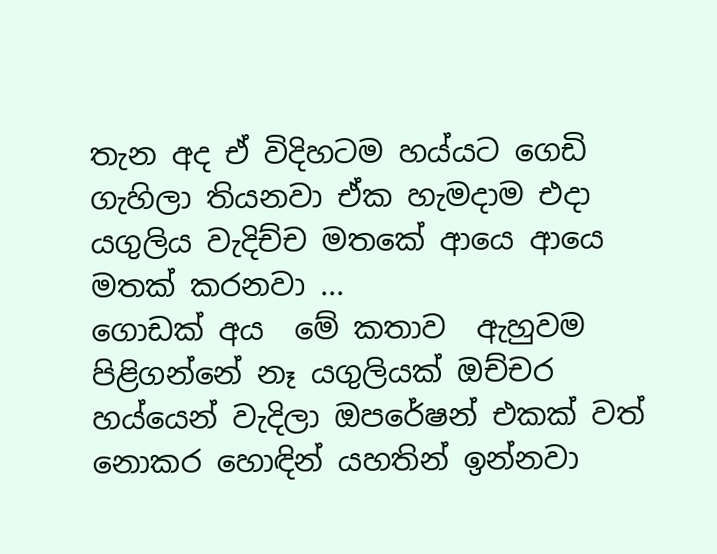තැන අද ඒ විදිහටම හය්යට ගෙඩි ගැහිලා තියනවා ඒක හැමදාම එදා යගුලිය වැදිච්ච මතකේ ආයෙ ආයෙ  මතක් කරනවා ...
ගොඩක් අය  මේ කතාව  ඇහුවම  පිළිගන්නේ නෑ යගුලියක් ඔච්චර හය්යෙන් වැදිලා ඔපරේෂන් එකක් වත් නොකර හොඳින් යහතින් ඉන්නවා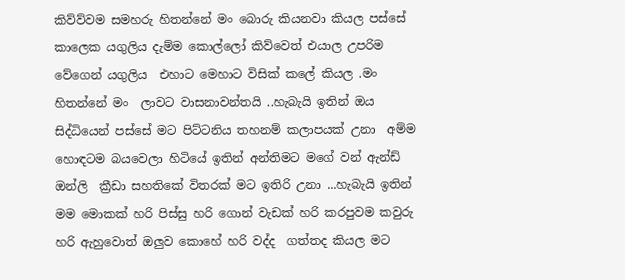කිව්ව්වම සමහරු හිතන්නේ මං බොරු කියනවා කියල පස්සේ කාලෙක යගුලිය දැම්ම කොල්ලෝ කිව්වෙත් එයාල උපරිම වේගෙන් යගුලිය  එහාට මෙහාට විසික් කලේ කියල .මං  හිතන්නේ මං  ලාවට වාසනාවන්තයි ..හැබැයි ඉතින් ඔය සිද්ධියෙන් පස්සේ මට පිට්ටනිය තහනම් කලාපයක් උනා  අම්ම හොඳටම බයවෙලා හිටියේ ඉතින් අන්තිමට මගේ වන් ඇන්ඩ් ඔන්ලි  ක්‍රීඩා සහතිකේ විතරක් මට ඉතිරි උනා ...හැබැයි ඉතින් මම මොකක් හරි පිස්සු හරි ගොන් වැඩක් හරි කරපුවම කවුරු හරි ඇහුවොත් ඔලුව කොහේ හරි වද්ද  ගත්තද කියල මට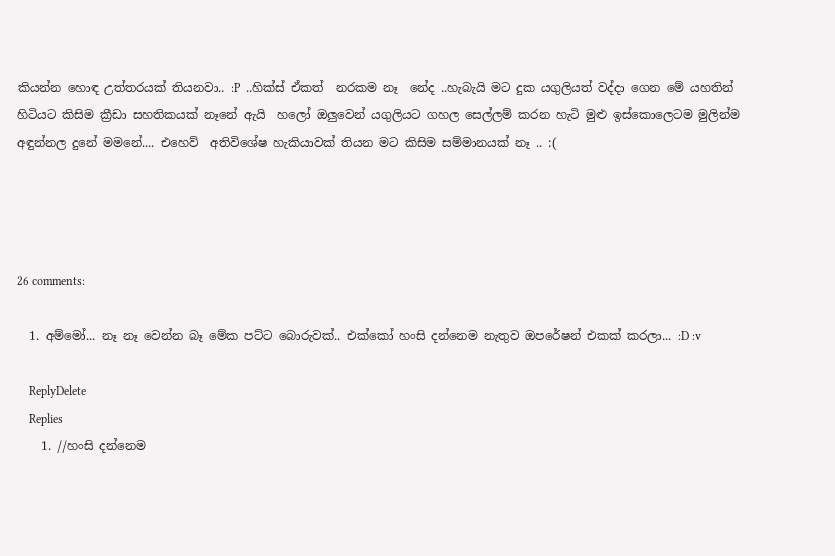කියන්න හොඳ උත්තරයක් තියනවා.. :P  ..හික්ස් ඒකත්  නරකම නෑ  නේද ..හැබැයි මට දුක යගුලියත් වද්දා ගෙන මේ යහතින් හිටියට කිසිම ක්‍රීඩා සහතිකයක් නෑනේ ඇයි  හලෝ ඔලුවෙන් යගුලියට ගහල සෙල්ලම් කරන හැටි මුළු ඉස්කොලෙටම මුලින්ම අඳුන්නල දුනේ මමනේ.... එහෙව්  අතිවිශේෂ හැකියාවක් තියන මට කිසිම සම්මානයක් නෑ .. :(




26 comments:

  1. අම්මෝ... නෑ නෑ වෙන්න බෑ මේක පට්ට බොරුවක්.. එක්කෝ හංසි දන්නෙම නැතුව ඔපරේෂන් එකක් කරලා... :D :v

    ReplyDelete
    Replies
    1. //හංසි දන්නෙම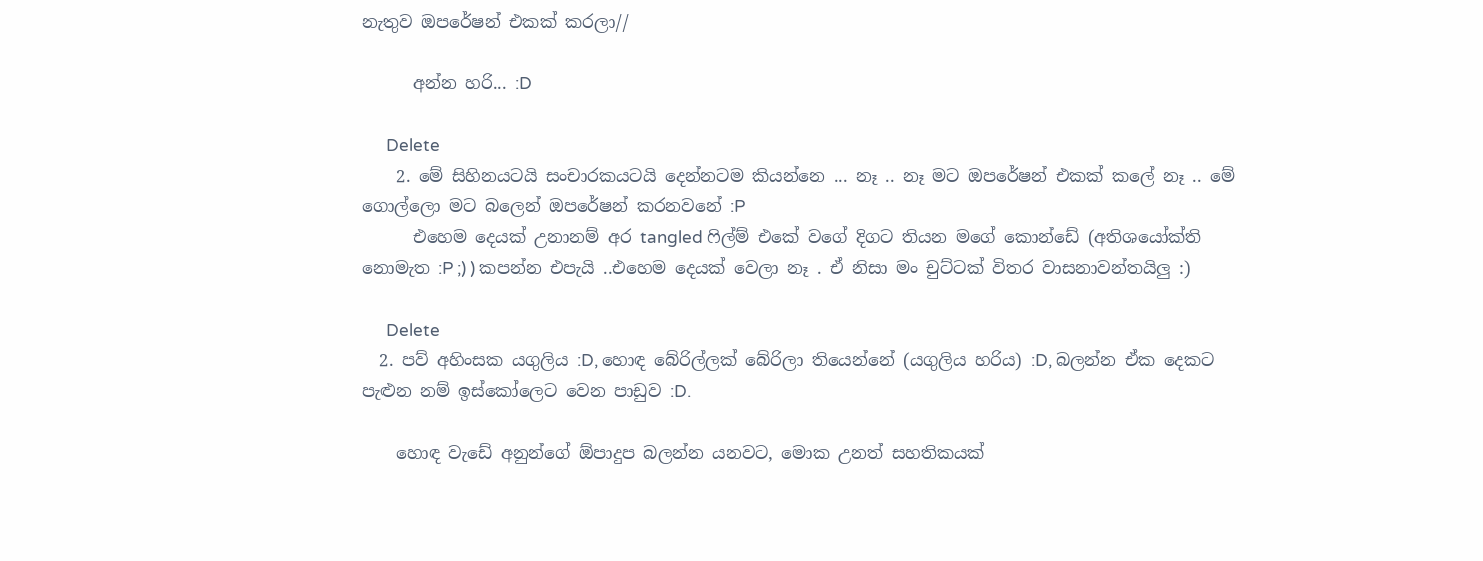නැතුව ඔපරේෂන් එකක් කරලා//

      අන්න හරි... :D

      Delete
    2. මේ සිහිනයටයි සංචාරකයටයි දෙන්නටම කියන්නෙ ... නෑ .. නෑ මට ඔපරේෂන් එකක් කලේ නෑ .. මේ ගොල්ලො මට බලෙන් ඔපරේෂන් කරනවනේ :P
      එහෙම දෙයක් උනානම් අර tangled ෆිල්ම් එකේ වගේ දිගට තියන මගේ කොන්ඩේ (අතිශයෝක්ති නොමැත :P ;) ) කපන්න එපැයි ..එහෙම දෙයක් වෙලා නෑ . ඒ නිසා මං චුට්ටක් විතර වාසනාවන්තයිලු :)

      Delete
  2. පව් අහිංසක යගුලිය :D, හොඳ බේරිල්ලක් බේරිලා තියෙන්නේ (යගුලිය හරිය) :D, බලන්න ඒක දෙකට පැළුන නම් ඉස්කෝලෙට වෙන පාඩුව :D.

    හොඳ වැඩේ අනුන්ගේ ඕපාදුප බලන්න යනවට, මොක උනත් සහතිකයක්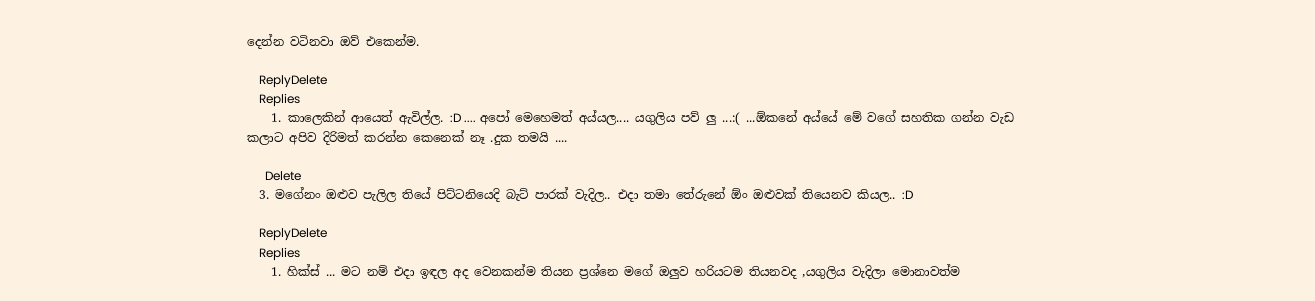දෙන්න වටිනවා ඔව් එකෙන්ම.

    ReplyDelete
    Replies
    1. කාලෙකින් ආයෙත් ඇවිල්ල. :D .... අපෝ මෙහෙමත් අය්යල.... යගුලිය පව් ලු ...:( ...ඕකනේ අය්යේ මේ වගේ සහතික ගන්න වැඩ කලාට අපිව දිරිමත් කරන්න කෙනෙක් නෑ .දුක තමයි ....

      Delete
  3. මගේනං ඔළුව පැලිල තියේ පිට්ටනියෙදි බැට් පාරක් වැදිල.. එදා තමා තේරුනේ ඕං ඔළුවක් තියෙනව කියල.. :D

    ReplyDelete
    Replies
    1. හික්ස් ... මට නම් එදා ඉඳල අද වෙනකන්ම තියන ප්‍රශ්නෙ මගේ ඔලුව හරියටම තියනවද ,යගුලිය වැදිලා මොනාවත්ම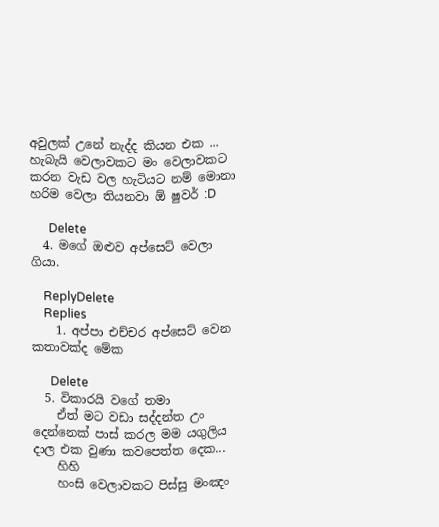අවුලක් උනේ නැද්ද කියන එක ... හැබැයි වෙලාවකට මං වෙලාවකට කරන වැඩ වල හැටියට නම් මොනා හරිම වෙලා තියනවා ඕ ෂුවර් :D

      Delete
  4. මගේ ඔළුව අප්සෙට් වෙලා ගියා.

    ReplyDelete
    Replies
    1. අප්පා එච්චර අප්සෙට් වෙන කතාවක්ද මේක

      Delete
  5. විකාරයි වගේ තමා
    ඒත් මට වඩා සද්දන්ත උං දෙන්නෙක් පාස් කරල මම යගුලිය දාල එක වුණා කවපෙත්ත දෙක...
    හිහි
    හංසි වෙලාවකට පිස්සු මංඤං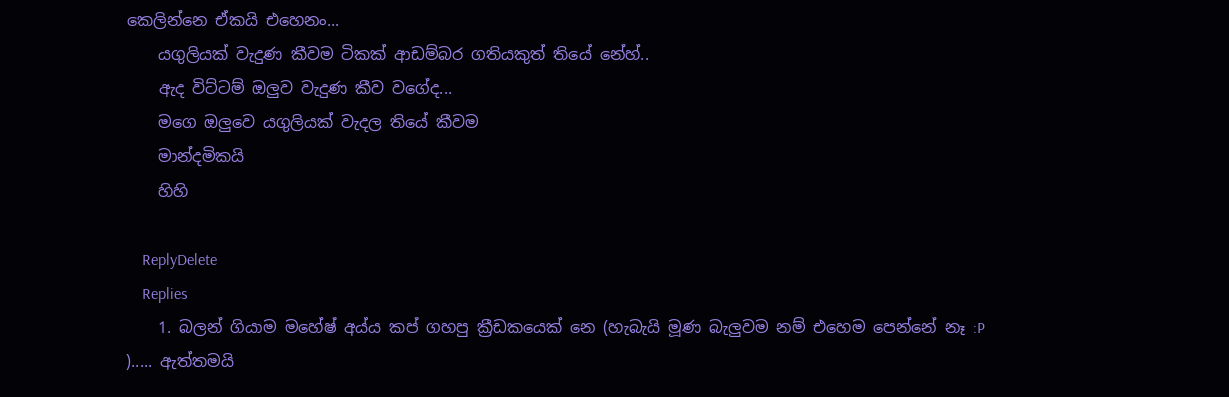කෙලින්නෙ ඒකයි එහෙනං...
    යගුලියක් වැදුණ කීවම ටිකක් ආඩම්බර ගතියකුත් තියේ නේහ්..
    ඇද විට්ටම් ඔලුව වැදුණ කීව වගේද...
    මගෙ ඔලුවෙ යගුලියක් වැදල තියේ කීවම
    මාන්දමිකයි
    හිහි

    ReplyDelete
    Replies
    1. බලන් ගියාම මහේෂ් අය්ය කප් ගහපු ක්‍රීඩකයෙක් නෙ (හැබැයි මූණ බැලුවම නම් එහෙම පෙන්නේ නෑ :P )..... ඇත්තමයි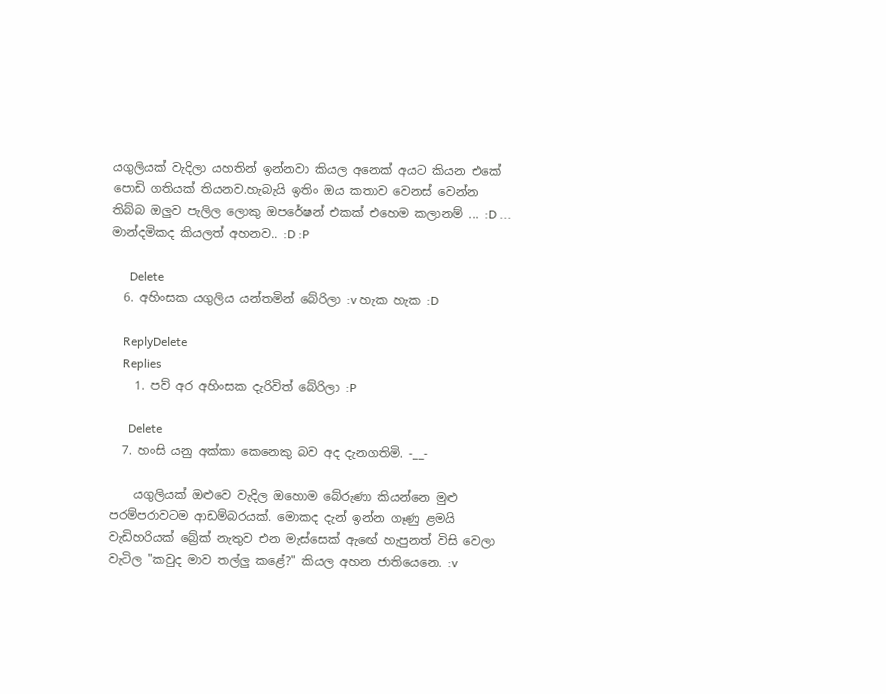යගුලියක් වැදිලා යහතින් ඉන්නවා කියල අනෙක් අයට කියන එකේ පොඩි ගතියක් තියනව.හැබැයි ඉතිං ඔය කතාව වෙනස් වෙන්න තිබ්බ ඔලුව පැලිල ලොකු ඔපරේෂන් එකක් එහෙම කලානම් ... :D ... මාන්දමිකද කියලත් අහනව.. :D :P

      Delete
  6. අහිංසක යගුලිය යන්තමින් බේරිලා :v හැක හැක :D

    ReplyDelete
    Replies
    1. පව් අර අහිංසක දැරිවිත් බේරිලා :P

      Delete
  7. හංසි යනු අක්කා කෙනෙකු බව අද දැනගතිමි. -__-

    යගුලියක් ඔළුවෙ වැදිල ඔහොම බේරුණා කියන්නෙ මුළු පරම්පරාවටම ආඩම්බරයක්. මොකද දැන් ඉන්න ගෑණු ළමයි වැඩිහරියක් බ්‍රේක් නැතුව එන මැස්සෙක් ඇඟේ හැපුනත් විසි වෙලා වැටිල "කවුද මාව තල්ලු කළේ?" කියල අහන ජාතියෙනෙ. :v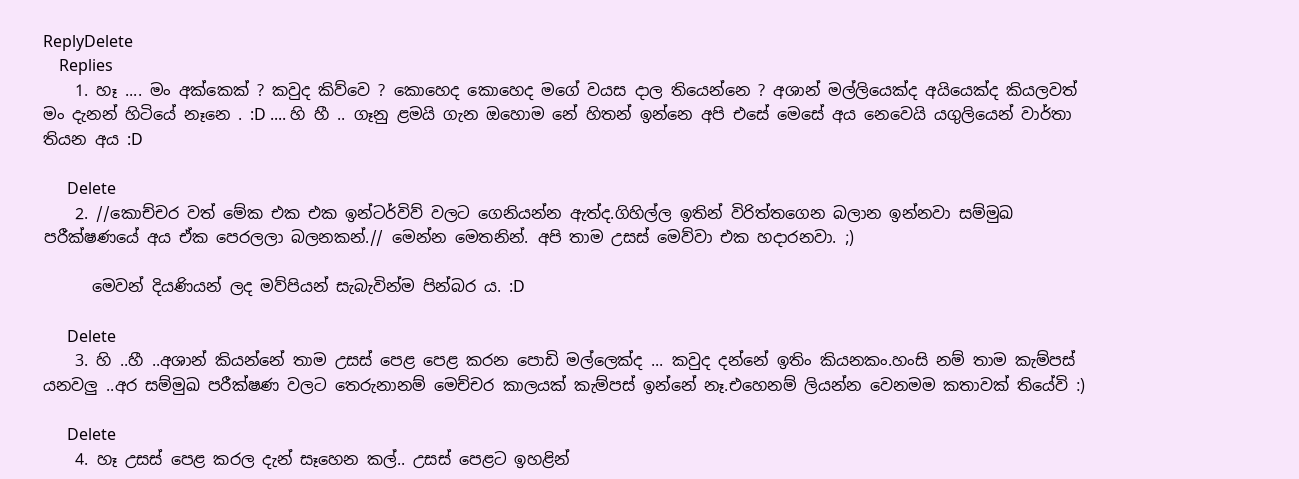ReplyDelete
    Replies
    1. හෑ .... මං අක්කෙක් ? කවුද කිව්වෙ ? කොහෙද කොහෙද මගේ වයස දාල තියෙන්නෙ ? අශාන් මල්ලියෙක්ද අයියෙක්ද කියලවත් මං දැනන් හිටියේ නෑනෙ . :D .... හි හී .. ගෑනු ළමයි ගැන ඔහොම නේ හිතන් ඉන්නෙ අපි එසේ මෙසේ අය නෙවෙයි යගුලියෙන් වාර්තා තියන අය :D

      Delete
    2. //කොච්චර වත් මේක එක එක ඉන්ටර්විව් වලට ගෙනියන්න ඇත්ද.ගිහිල්ල ඉතින් විරිත්තගෙන බලාන ඉන්නවා සම්මුඛ පරීක්ෂණයේ අය ඒක පෙරලලා බලනකන්.// මෙන්න මෙතනින්. අපි තාම උසස් මෙව්වා එක හදාරනවා. ;)

      මෙවන් දියණියන් ලද මව්පියන් සැබැවින්ම පින්බර ය. :D

      Delete
    3. හි ..හී ..අශාන් කියන්නේ තාම උසස් පෙළ පෙළ කරන පොඩි මල්ලෙක්ද ... කවුද දන්නේ ඉතිං කියනකං.හංසි නම් තාම කැම්පස් යනවලු ..අර සම්මුඛ පරීක්ෂණ වලට තෙරුනානම් මෙච්චර කාලයක් කැම්පස් ඉන්නේ නෑ.එහෙනම් ලියන්න වෙනමම කතාවක් තියේවි :)

      Delete
    4. හෑ උසස් පෙළ කරල දැන් සෑහෙන කල්.. උසස් පෙළට ඉහළින්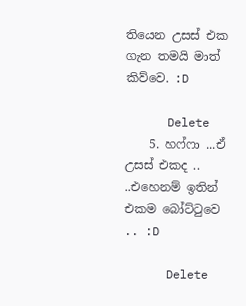තියෙන උසස් එක ගැන තමයි මාත් කිව්වෙ. :D

      Delete
    5. හෆ්ෆා ...ඒ උසස් එකද .. ..එහෙනම් ඉතින් එකම බෝට්ටුවෙ .. :D

      Delete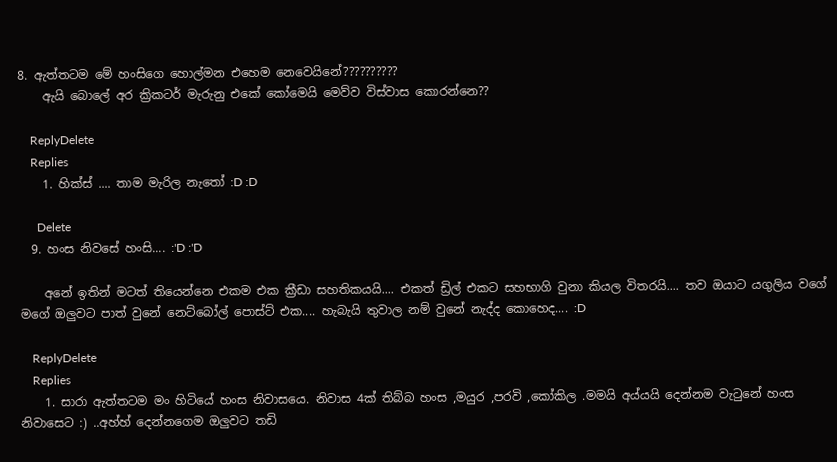8. ඇත්තටම මේ හංසිගෙ හොල්මන එහෙම නෙවෙයිනේ??????????
    ඇයි බොලේ අර ක්‍රිකටර් මැරුනු එකේ කෝමෙයි මෙව්ව විස්වාස කොරන්නෙ??

    ReplyDelete
    Replies
    1. හික්ස් .... තාම මැරිල නැතෝ :D :D

      Delete
  9. හංස නිවසේ හංසි.... :'D :'D

    අනේ ඉතින් මටත් තියෙන්නෙ එකම එක ක්‍රීඩා සහතිකයයි.... එකත් ඩ්‍රිල් එකට සහභාගි වුනා කියල විතරයි.... තව ඔයාට යගුලිය වගේ මගේ ඔලුවට පාත් වුනේ නෙට්බෝල් පොස්ට් එක.... හැබැයි තුවාල නම් වුනේ නැද්ද කොහෙද.... :D

    ReplyDelete
    Replies
    1. සාරා ඇත්තටම මං හිටියේ හංස නිවාසයෙ. නිවාස 4ක් තිබ්බ හංස ,මයුර ,පරවි ,කෝකිල .මමයි අය්යයි දෙන්නම වැටුනේ හංස නිවාසෙට :) ..අහ්හ් දෙන්නගෙම ඔලුවට තඩි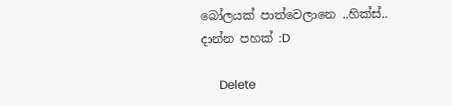බෝලයක් පාත්වෙලානෙ ..හික්ස්.. දාන්න පහක් :D

      Delete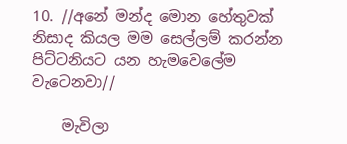10. //අනේ මන්ද මොන හේතුවක් නිසාද කියල මම සෙල්ලම් කරන්න පිට්ටනියට යන හැමවෙලේම වැටෙනවා//

    මැවිලා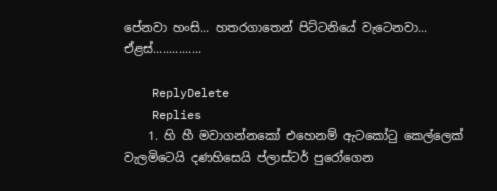පේනවා හංසි... හතරගාතෙන් පිට්ටනියේ වැටෙනවා... ඒළස්...............

    ReplyDelete
    Replies
    1. හි හී මවාගන්නකෝ එහෙනම් ඇටකෝටු කෙල්ලෙක් වැලමිටෙයි දණහිසෙයි ප්ලාස්ටර් පුරෝගෙන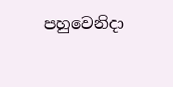පහුවෙනිදා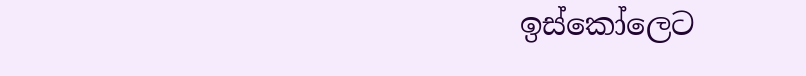ඉස්කෝලෙට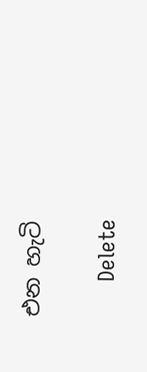එන හැටි

      Delete